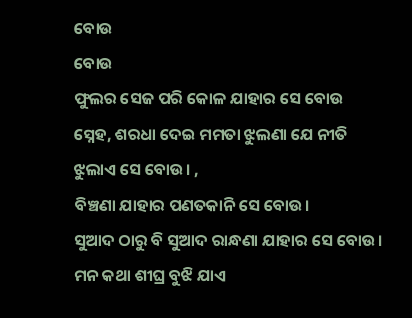ବୋଉ
ବୋଉ
ଫୁଲର ସେଜ ପରି କୋଳ ଯାହାର ସେ ବୋଉ
ସ୍ନେହ, ଶରଧା ଦେଇ ମମତା ଝୁଲଣା ଯେ ନୀତି ଝୁଲାଏ ସେ ବୋଉ। ,
ବିଞ୍ଚଣା ଯାହାର ପଣତକାନି ସେ ବୋଉ।
ସୁଆଦ ଠାରୁ ବି ସୁଆଦ ରାନ୍ଧଣା ଯାହାର ସେ ବୋଉ।
ମନ କଥା ଶୀଘ୍ର ବୁଝି ଯାଏ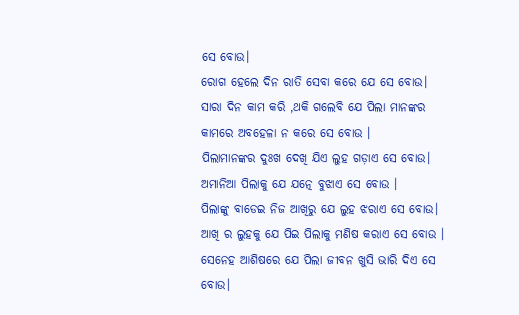ସେ ବୋଉ।
ରୋଗ ହେଲେ ଦିନ ରାତି ସେବା କରେ ଯେ ସେ ବୋଉ।
ସାରା ଦିନ କାମ କରି ,ଥକି ଗଲେବି ଯେ ପିଲା ମାନଙ୍କର କାମରେ ଅବହେଳା ନ କରେ ସେ ବୋଉ ।
ପିଲାମାନଙ୍କର ଦୁଃଖ ଦେଖି ଯିଏ ଲୁହ ଗଡ଼ାଏ ସେ ବୋଉ।
ଅମାନିଆ ପିଲାକୁ ଯେ ଯତ୍ନେ ବୁଝାଏ ସେ ବୋଉ ।
ପିଲାଙ୍କୁ ବାଡେଇ ନିଜ ଆଖିରୁ ଯେ ଲୁହ ଝରାଏ ସେ ବୋଉ।
ଆଖି ର ଲୁହକୁ ଯେ ପିଇ ପିଲାକୁ ମଣିଷ କରାଏ ସେ ବୋଉ ।
ସେନେହ ଆଶିଷରେ ଯେ ପିଲା ଜୀବନ ଖୁସି ଭାରି ଦିଏ ସେ ବୋଉ।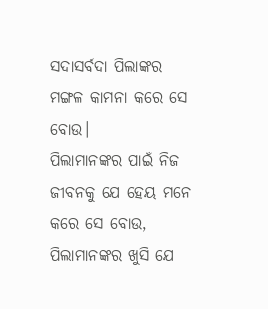ସଦାସର୍ବଦା ପିଲାଙ୍କର ମଙ୍ଗଳ କାମନା କରେ ସେ ବୋଉ।
ପିଲାମାନଙ୍କର ପାଇଁ ନିଜ ଜୀବନକୁ ଯେ ହେୟ ମନେ କରେ ସେ ବୋଉ,
ପିଲାମାନଙ୍କର ଖୁସି ଯେ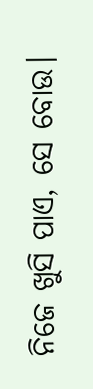ନିଜେ ଖୁସି ପାଏ, ସେ ବୋଉ।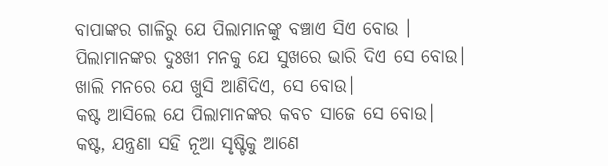ବାପାଙ୍କର ଗାଳିରୁ ଯେ ପିଲାମାନଙ୍କୁ ବଞ୍ଚାଏ ସିଏ ବୋଉ ।
ପିଲାମାନଙ୍କର ଦୁଃଖୀ ମନକୁ ଯେ ସୁଖରେ ଭାରି ଦିଏ ସେ ବୋଉ।
ଖାଲି ମନରେ ଯେ ଖୁସି ଆଣିଦିଏ, ସେ ବୋଉ।
କଷ୍ଟ ଆସିଲେ ଯେ ପିଲାମାନଙ୍କର କବଚ ସାଜେ ସେ ବୋଉ।
କଷ୍ଟ, ଯନ୍ତ୍ରଣା ସହି ନୂଆ ସୃଷ୍ଟିକୁ ଆଣେ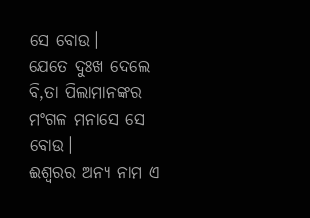ସେ ବୋଉ।
ଯେତେ ଦୁଃଖ ଦେଲେ ବି,ତା ପିଲାମାନଙ୍କର ମଂଗଳ ମନାସେ ସେ ବୋଉ।
ଈଶ୍ୱରର ଅନ୍ୟ ନାମ ଏ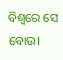ବିଶ୍ୱରେ ସେ ବୋଉ।